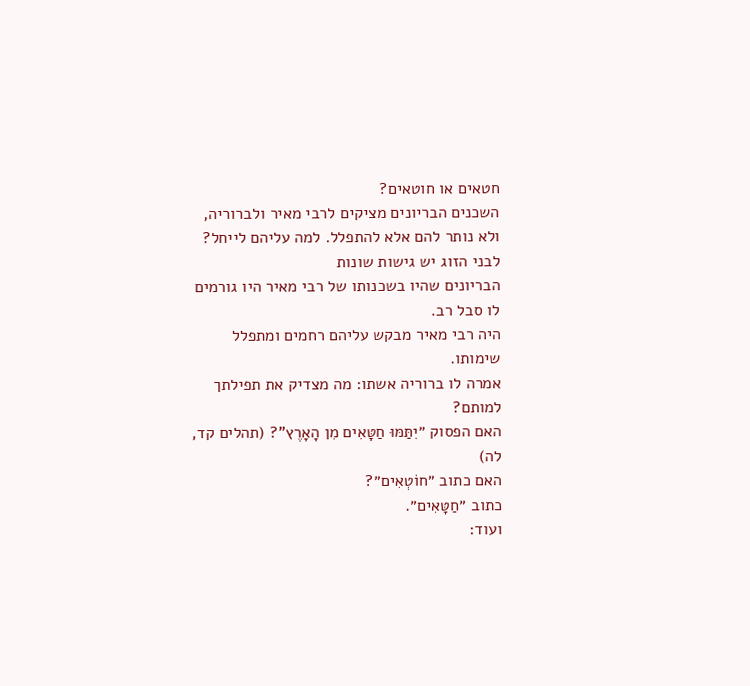חטאים או חוטאים?
השכנים הבריונים מציקים לרבי מאיר ולברוריה, ולא נותר להם אלא להתפלל. למה עליהם לייחל? לבני הזוג יש גישות שונות
הבריונים שהיו בשכנותו של רבי מאיר היו גורמים לו סבל רב.
היה רבי מאיר מבקש עליהם רחמים ומתפלל שימותו.
אמרה לו ברוריה אשתו: מה מצדיק את תפילתך למותם?
האם הפסוק ״יִתַּמּוּ חַטָּאִים מִן הָאָרֶץ"? (תהלים קד, לה)
האם כתוב ״חוֹטְאִים״?
כתוב ״חַטָּאִים״.
ועוד: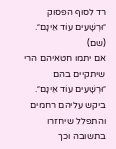רד לסוף הפסוק ״וּרְשָׁעִים עוֹד אֵינָם״. (שם)
אם יתמו חטאיהם הרי שיתקיים בהם ״וּרְשָׁעִים עוֹד אֵינָם״.
ביקש עליהם רחמים והתפלל שיחזרו בתשובה וכך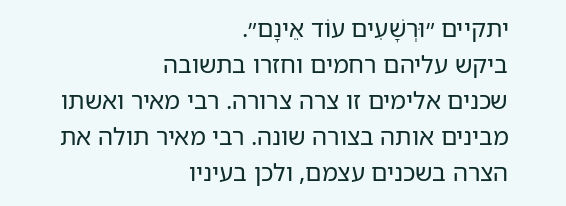יתקיים ״וּרְשָׁעִים עוֹד אֵינָם״.
ביקש עליהם רחמים וחזרו בתשובה
שכנים אלימים זו צרה צרורה. רבי מאיר ואשתו מבינים אותה בצורה שונה. רבי מאיר תולה את הצרה בשכנים עצמם, ולכן בעיניו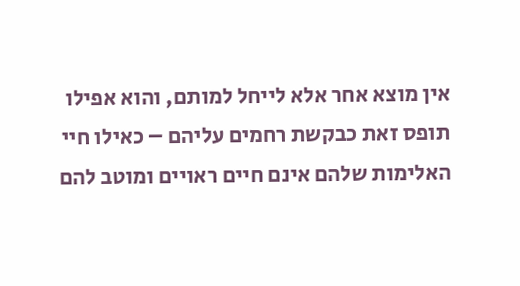אין מוצא אחר אלא לייחל למותם, והוא אפילו תופס זאת כבקשת רחמים עליהם – כאילו חיי האלימות שלהם אינם חיים ראויים ומוטב להם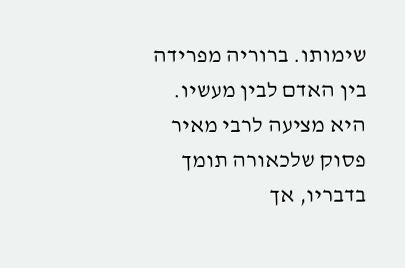שימותו. ברוריה מפרידה בין האדם לבין מעשיו. היא מציעה לרבי מאיר פסוק שלכאורה תומך בדבריו, אך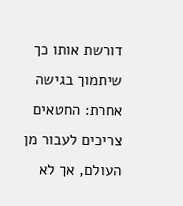דורשת אותו כך שיתמוך בגישה אחרת: החטאים צריכים לעבור מן העולם, אך לא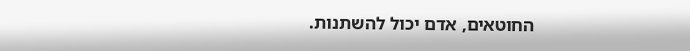החוטאים, אדם יכול להשתנות.